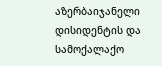აზერბაიჯანელი დისიდენტის და სამოქალაქო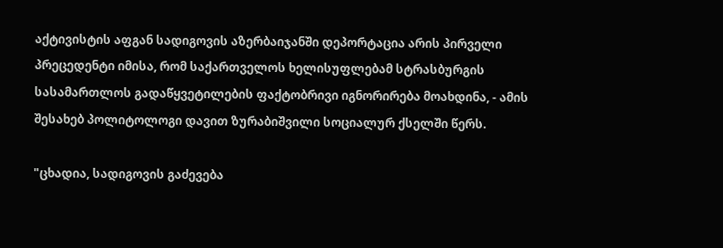აქტივისტის აფგან სადიგოვის აზერბაიჯანში დეპორტაცია არის პირველი პრეცედენტი იმისა, რომ საქართველოს ხელისუფლებამ სტრასბურგის სასამართლოს გადაწყვეტილების ფაქტობრივი იგნორირება მოახდინა, - ამის შესახებ პოლიტოლოგი დავით ზურაბიშვილი სოციალურ ქსელში წერს.

"ცხადია, სადიგოვის გაძევება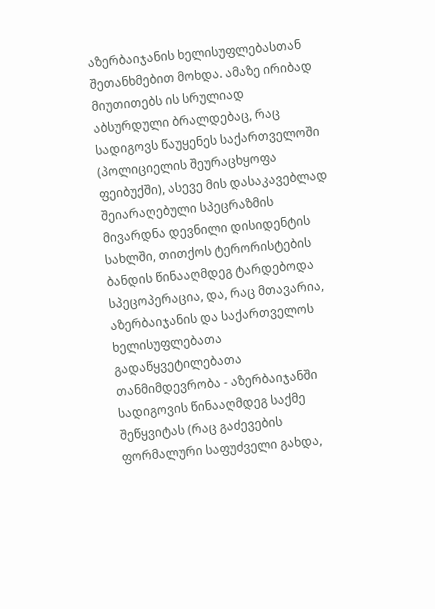აზერბაიჯანის ხელისუფლებასთან შეთანხმებით მოხდა. ამაზე ირიბად მიუთითებს ის სრულიად აბსურდული ბრალდებაც, რაც სადიგოვს წაუყენეს საქართველოში (პოლიციელის შეურაცხყოფა ფეიბუქში), ასევე მის დასაკავებლად შეიარაღებული სპეცრაზმის მივარდნა დევნილი დისიდენტის სახლში, თითქოს ტერორისტების ბანდის წინააღმდეგ ტარდებოდა სპეცოპერაცია, და, რაც მთავარია, აზერბაიჯანის და საქართველოს ხელისუფლებათა გადაწყვეტილებათა თანმიმდევრობა - აზერბაიჯანში სადიგოვის წინააღმდეგ საქმე შეწყვიტას (რაც გაძევების ფორმალური საფუძველი გახდა,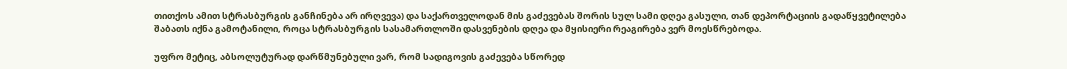თითქოს ამით სტრასბურგის განჩინება არ ირღვევა) და საქართველოდან მის გაძევებას შორის სულ სამი დღეა გასული, თან დეპორტაციის გადაწყვეტილება შაბათს იქნა გამოტანილი, როცა სტრასბურგის სასამართლოში დასვენების დღეა და მყისიერი რეაგირება ვერ მოესწრებოდა.

უფრო მეტიც, აბსოლუტურად დარწმუნებული ვარ, რომ სადიგოვის გაძევება სწორედ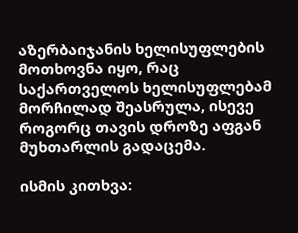აზერბაიჯანის ხელისუფლების მოთხოვნა იყო, რაც საქართველოს ხელისუფლებამ მორჩილად შეასრულა, ისევე როგორც თავის დროზე აფგან მუხთარლის გადაცემა.

ისმის კითხვა: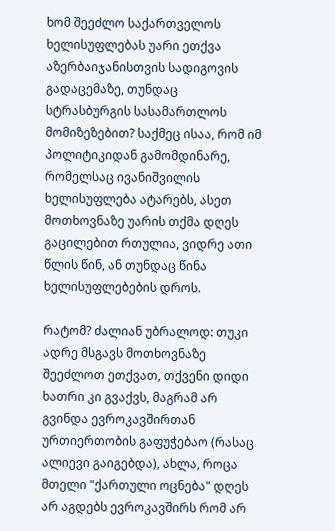ხომ შეეძლო საქართველოს ხელისუფლებას უარი ეთქვა აზერბაიჯანისთვის სადიგოვის გადაცემაზე, თუნდაც სტრასბურგის სასამართლოს მომიზეზებით? საქმეც ისაა, რომ იმ პოლიტიკიდან გამომდინარე, რომელსაც ივანიშვილის ხელისუფლება ატარებს, ასეთ მოთხოვნაზე უარის თქმა დღეს გაცილებით რთულია, ვიდრე ათი წლის წინ, ან თუნდაც წინა ხელისუფლებების დროს.

რატომ? ძალიან უბრალოდ: თუკი ადრე მსგავს მოთხოვნაზე შეეძლოთ ეთქვათ, თქვენი დიდი ხათრი კი გვაქვს, მაგრამ არ გვინდა ევროკავშირთან ურთიერთობის გაფუჭებაო (რასაც ალიევი გაიგებდა), ახლა, როცა მთელი "ქართული ოცნება" დღეს არ აგდებს ევროკავშირს რომ არ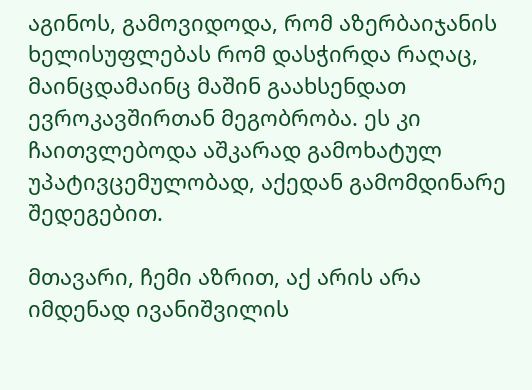აგინოს, გამოვიდოდა, რომ აზერბაიჯანის ხელისუფლებას რომ დასჭირდა რაღაც, მაინცდამაინც მაშინ გაახსენდათ ევროკავშირთან მეგობრობა. ეს კი ჩაითვლებოდა აშკარად გამოხატულ უპატივცემულობად, აქედან გამომდინარე შედეგებით.

მთავარი, ჩემი აზრით, აქ არის არა იმდენად ივანიშვილის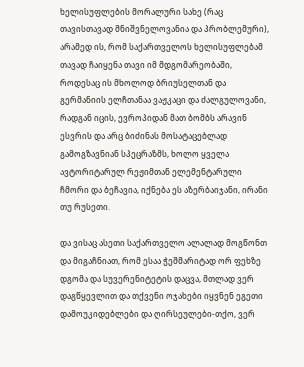ხელისუფლების მორალური სახე (რაც თავისთავად მნიშვნელოვანია და პრობლემური), არამედ ის, რომ საქართველოს ხელისუფლებამ თავად ჩაიყენა თავი იმ მდგომარეობაში, როდესაც ის მხოლოდ ბრიუსელთან და გერმანიის ელჩთანაა ვაჟკაცი და ძალგულოვანი, რადგან იცის, ევროპიდან მათ ბომბს არავინ ესვრის და არც ბიძინას მოსატაცებლად გამოგზავნიან სპეცრაზმს, ხოლო ყველა ავტორიტარულ რეჟიმთან ელემენტარული ჩმორი და ბეჩავია, იქნება ეს აზერბაიჯანი, ირანი თუ რუსეთი.

და ვისაც ასეთი საქართველო ალალად მოგწონთ და მიგაჩნიათ, რომ ესაა ჭეშმარიტად ორ ფეხზე დგომა და სუვერენიტეტის დაცვა, მთლად ვერ დაგწყევლით და თქვენი ოჯახები იყვნენ ეგეთი დამოუკიდებლები და ღირსეულები-თქო, ვერ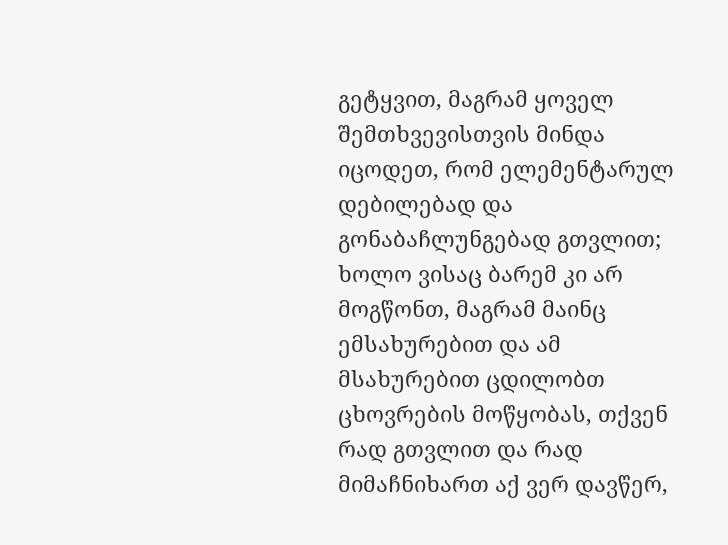გეტყვით, მაგრამ ყოველ შემთხვევისთვის მინდა იცოდეთ, რომ ელემენტარულ დებილებად და გონაბაჩლუნგებად გთვლით; ხოლო ვისაც ბარემ კი არ მოგწონთ, მაგრამ მაინც ემსახურებით და ამ მსახურებით ცდილობთ ცხოვრების მოწყობას, თქვენ რად გთვლით და რად მიმაჩნიხართ აქ ვერ დავწერ,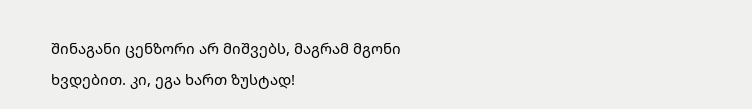შინაგანი ცენზორი არ მიშვებს, მაგრამ მგონი ხვდებით. კი, ეგა ხართ ზუსტად!